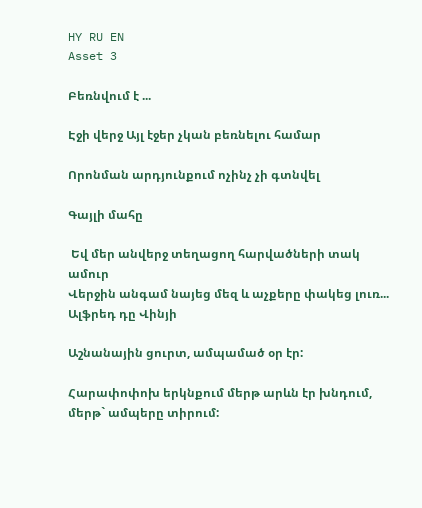HY RU EN
Asset 3

Բեռնվում է ...

Էջի վերջ Այլ էջեր չկան բեռնելու համար

Որոնման արդյունքում ոչինչ չի գտնվել

Գայլի մահը

 Եվ մեր անվերջ տեղացող հարվածների տակ ամուր
Վերջին անգամ նայեց մեզ և աչքերը փակեց լուռ...
Ալֆրեդ դը Վինյի

Աշնանային ցուրտ, ամպամած օր էր:

Հարափոփոխ երկնքում մերթ արևն էր խնդում, մերթ` ամպերը տիրում: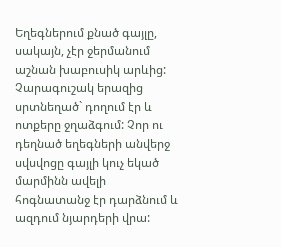Եղեգներում քնած գայլը, սակայն, չէր ջերմանում աշնան խաբուսիկ արևից: Չարագուշակ երազից սրտնեղած` դողում էր և ոտքերը ջղաձգում: Չոր ու դեղնած եղեգների անվերջ սվսվոցը գայլի կուչ եկած մարմինն ավելի հոգնատանջ էր դարձնում և ազդում նյարդերի վրա: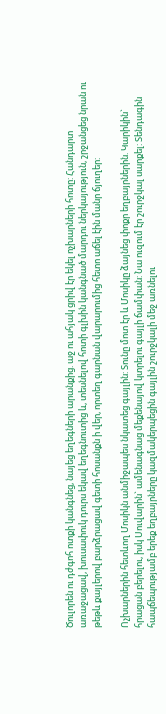Ծուլորեն ու դժգոհ ոտքի կանգնեց, նայեց եղեգների արանքից. աջ ու ահյակ ցրիվ էր եկել ոչխարների հոտը: Հանդարտ առաջացավ, խուսափուկ դուրս եկավ եղեգնուտից և, տեսնելով հոտի գլխին կանգնած մարդու ներկայություն, շրջանցեց նրան ու թեթև քայլերով բարձրացավ գետի հոսանքն ի վեր, որտեղ գարնան վարարումից հետո աճել էին մանր ճյուղեր:

Ոչխարներին հետևող Մոսիկն անմիջապես նկատեց գայլին: Տունը մոտ էր և Մոսիկը ձայնեց փոքր եղբայրներին. Կարիկին` հրացան բերելու, իսկ Սուվարին` ամենագնաց մեքենայով կտրելու գայլի ճամփան: Նա ուզում էր շուրջկալ սարքել: Տենդագին հապճեպությամբ երեք եղբայրները կազմակերպեցին գայլին շուրջկալի մեջ առնելու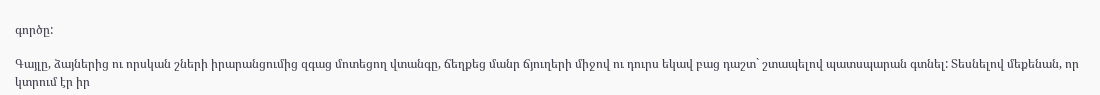գործը:

Գայլը, ձայներից ու որսկան շների իրարանցումից զգաց մոտեցող վտանգը, ճեղքեց մանր ճյուղերի միջով ու դուրս եկավ բաց դաշտ` շտապելով պատսպարան գտնել: Տեսնելով մեքենան, որ կտրում էր իր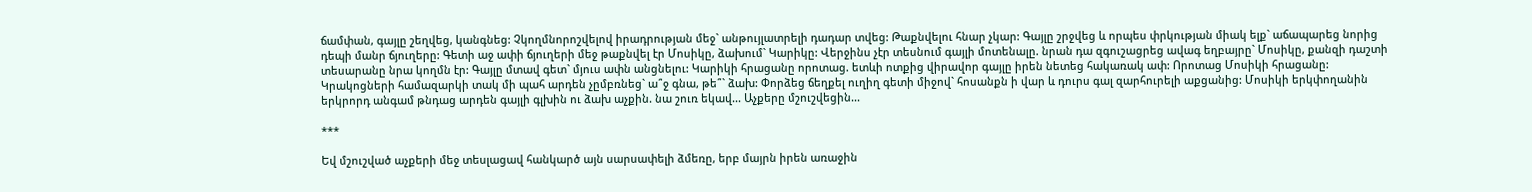ճամփան, գայլը շեղվեց, կանգնեց: Չկողմնորոշվելով իրադրության մեջ` անթույլատրելի դադար տվեց: Թաքնվելու հնար չկար: Գայլը շրջվեց և որպես փրկության միակ ելք` աճապարեց նորից դեպի մանր ճյուղերը: Գետի աջ ափի ճյուղերի մեջ թաքնվել էր Մոսիկը, ձախում` Կարիկը: Վերջինս չէր տեսնում գայլի մոտենալը. նրան դա զգուշացրեց ավագ եղբայրը` Մոսիկը, քանզի դաշտի տեսարանը նրա կողմն էր: Գայլը մտավ գետ` մյուս ափն անցնելու: Կարիկի հրացանը որոտաց. ետևի ոտքից վիրավոր գայլը իրեն նետեց հակառակ ափ: Որոտաց Մոսիկի հրացանը: Կրակոցների համազարկի տակ մի պահ արդեն չըմբռնեց` ա՞ջ գնա, թե՞` ձախ: Փորձեց ճեղքել ուղիղ գետի միջով` հոսանքն ի վար և դուրս գալ զարհուրելի աքցանից: Մոսիկի երկփողանին երկրորդ անգամ թնդաց արդեն գայլի գլխին ու ձախ աչքին. նա շուռ եկավ... Աչքերը մշուշվեցին...

***

Եվ մշուշված աչքերի մեջ տեսլացավ հանկարծ այն սարսափելի ձմեռը, երբ մայրն իրեն առաջին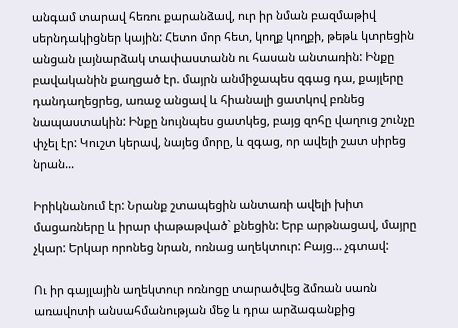անգամ տարավ հեռու քարանձավ, ուր իր նման բազմաթիվ սերնդակիցներ կային: Հետո մոր հետ, կողք կողքի, թեթև կտրեցին անցան լայնարձակ տափաստանն ու հասան անտառին: Ինքը բավականին քաղցած էր. մայրն անմիջապես զգաց դա, քայլերը դանդաղեցրեց, առաջ անցավ և հիանալի ցատկով բռնեց նապաստակին: Ինքը նույնպես ցատկեց, բայց զոհը վաղուց շունչը փչել էր: Կուշտ կերավ, նայեց մորը, և զգաց, որ ավելի շատ սիրեց նրան...

Իրիկնանում էր: Նրանք շտապեցին անտառի ավելի խիտ մացառները և իրար փաթաթված` քնեցին: Երբ արթնացավ, մայրը չկար: Երկար որոնեց նրան, ոռնաց աղեկտուր: Բայց… չգտավ:

Ու իր գայլային աղեկտուր ոռնոցը տարածվեց ձմռան սառն առավոտի անսահմանության մեջ և դրա արձագանքից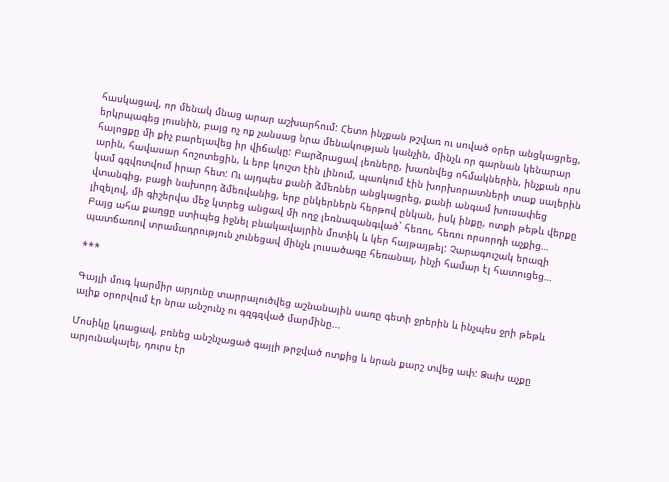հասկացավ, որ մենակ մնաց արար աշխարհում: Հետո ինչքան թշվառ ու սոված օրեր անցկացրեց, երկրպագեց լուսնին, բայց ոչ ոք չանսաց նրա մենակության կանչին, մինչև որ գարնան կենարար հալոցքը մի քիչ բարելավեց իր վիճակը: Բարձրացավ լեռները, խառնվեց ոհմակներին, ինչքան որս արին, հավասար հոշոտեցին, և երբ կուշտ էին լինում, պառկում էին խորխորատների տաք սալերին կամ գզվռտվում իրար հետ: Ու այդպես քանի ձմեռներ անցկացրեց, քանի անգամ խուսափեց վտանգից, բացի նախորդ ձմեռվանից, երբ ընկերներն հերթով ընկան, իսկ ինքը, ոտքի թեթև վերքը լիզելով, մի գիշերվա մեջ կտրեց անցավ մի ողջ լեռնազանգված` հեռու, հեռու որսորդի աչքից… Բայց ահա քաղցը ստիպեց իջնել բնակավայրին մոտիկ և կեր հայթայթել: Չարագուշակ երազի պատճառով տրամադրություն չունեցավ մինչև լուսածագը հեռանալ, ինչի համար էլ հատուցեց…

***

Գայլի մուգ կարմիր արյունը տարրալուծվեց աշնանային սառը գետի ջրերին և ինչպես ջրի թեթև ալիք օրորվում էր նրա անշունչ ու գզգզված մարմինը...

Մոսիկը կռացավ, բռնեց անշնչացած գայլի թրջված ոտքից և նրան քարշ տվեց ափ: Ձախ աչքը արյունակալել, դուրս էր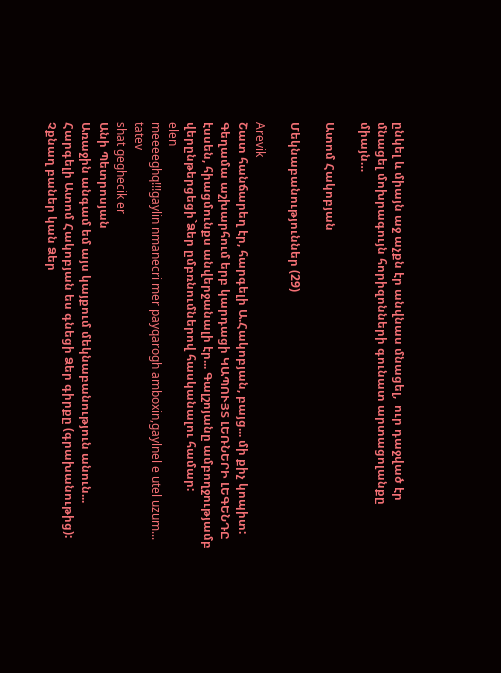ընկել և միայն աջ աչքն էր անվնաս մնացել,  ուր դաջված էր մնացել մոխրագույն հորիզոնների գունատ արտացոլանքը միայն…

Ատոմ Հակոբյան

Մեկնաբանություններ (29)

Arevik
Շատ հանճարեղ էր, հարգելի Ա.Հակոբյան, բայց... մի քիչ կոպիտ: Գեղամա աշխարհում երբ կարդացի ԿԱՊՈՒՅՏ ԼԵՌՆԵՐԻ ԼԵԳԵՆԴԸ էսսեն, հիացմունքս անվերջանալի էր... Գալշոյանը ամբողջությամբ վերընթերցեցի`Ձեր ըմբռնումներով հասկանալու համար:
elen
meeeeghq!!!gaylin nmanecri mer payqarogh amboxin,gaylnel e utel uzum...
tatev
shat geghecik er
Անի Պետրոսյան
Առաջին անգամ եմ այս կայքում մեկնաբանություն անուն... Հարգելի Ատոմ Հակոբյան ես գնեցի Ձեր գիրքը (գրախանութից): Չքնաղ բաներ կան Ձեր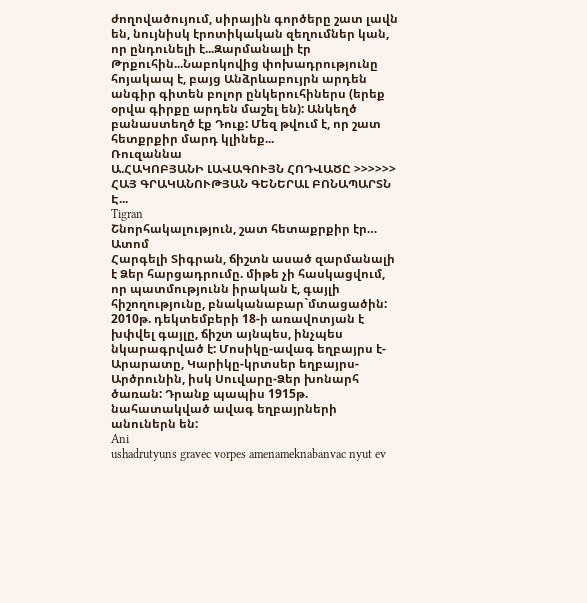ժողովածույում, սիրային գործերը շատ լավն են, նույնիսկ էրոտիկական զեղումներ կան, որ ընդունելի է...Զարմանալի էր Թրքուհին...Նաբոկովից փոխադրությունը հոյակապ է, բայց Անձրևաբույրն արդեն անգիր գիտեն բոլոր ընկերուհիներս (երեք օրվա գիրքը արդեն մաշել են): Անկեղծ բանաստեղծ էք Դուք: Մեզ թվում է, որ շատ հետքրքիր մարդ կլինեք...
Ռուզաննա
Ա.ՀԱԿՈԲՅԱՆԻ ԼԱՎԱԳՈՒՅՆ ՀՈԴՎԱԾԸ >>>>>> ՀԱՅ ԳՐԱԿԱՆՈՒԹՅԱՆ ԳԵՆԵՐԱԼ ԲՈՆԱՊԱՐՏՆ Է...
Tigran
Շնորհակալություն, շատ հետաքրքիր էր…
Ատոմ
Հարգելի Տիգրան, ճիշտն ասած զարմանալի է Ձեր հարցադրումը. միթե չի հասկացվում, որ պատմությունն իրական է, գայլի հիշողությունը, բնականաբար`մտացածին: 2010թ. դեկտեմբերի 18-ի առավոտյան է խփվել գայլը, ճիշտ այնպես, ինչպես նկարագրված է: Մոսիկը-ավագ եղբայրս է-Արարատը, Կարիկը-կրտսեր եղբայրս-Արծրունին, իսկ Սուվարը-Ձեր խոնարհ ծառան: Դրանք պապիս 1915թ. նահատակված ավագ եղբայրների անուներն են:
Ani
ushadrutyuns gravec vorpes amenameknabanvac nyut ev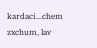kardaci...chem zxchum, lav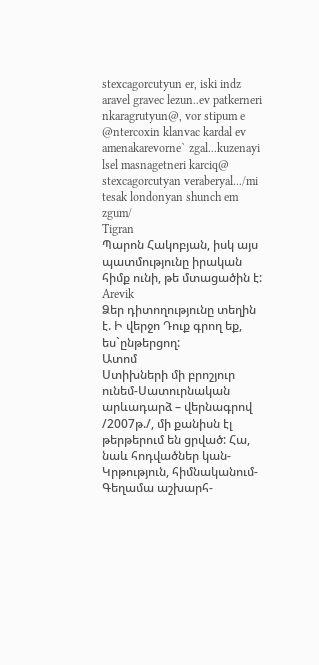stexcagorcutyun er, iski indz aravel gravec lezun..ev patkerneri nkaragrutyun@, vor stipum e @ntercoxin klanvac kardal ev amenakarevorne` zgal...kuzenayi lsel masnagetneri karciq@ stexcagorcutyan veraberyal.../mi tesak londonyan shunch em zgum/
Tigran
Պարոն Հակոբյան, իսկ այս պատմությունը իրական հիմք ունի, թե մտացածին է:
Arevik
Ձեր դիտողությունը տեղին է. Ի վերջո Դուք գրող եք, ես`ընթերցող:
Ատոմ
Ստիխների մի բրոշյուր ունեմ-Սատուրնական արևադարձ – վերնագրով /2007թ./, մի քանիսն էլ թերթերում են ցրված: Հա, նաև հոդվածներ կան-Կրթություն, հիմնականում-Գեղամա աշխարհ-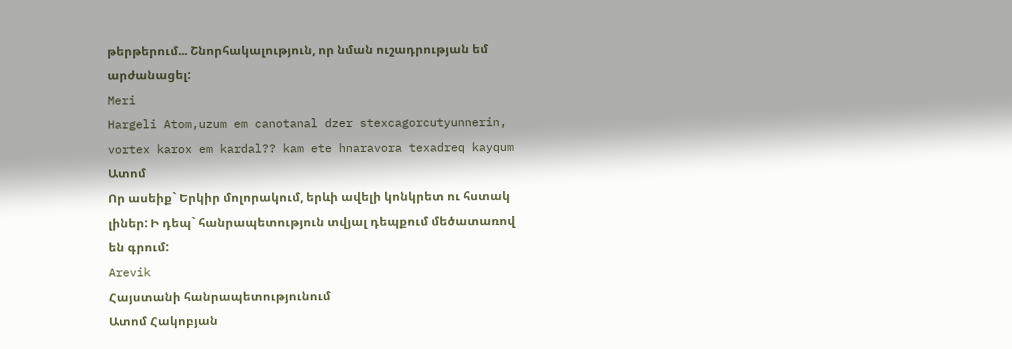թերթերում... Շնորհակալություն, որ նման ուշադրության եմ արժանացել:
Meri
Hargeli Atom,uzum em canotanal dzer stexcagorcutyunnerin, vortex karox em kardal?? kam ete hnaravora texadreq kayqum
Ատոմ
Որ ասեիք` Երկիր մոլորակում, երևի ավելի կոնկրետ ու հստակ լիներ: Ի դեպ` հանրապետություն տվյալ դեպքում մեծատառով են գրում:
Arevik
Հայստանի հանրապետությունում
Ատոմ Հակոբյան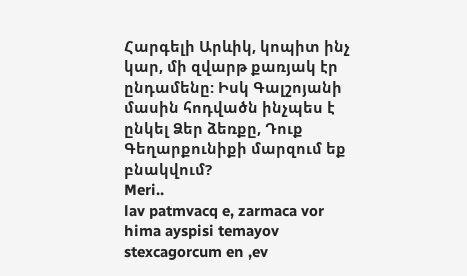Հարգելի Արևիկ, կոպիտ ինչ կար, մի զվարթ քառյակ էր ընդամենը: Իսկ Գալշոյանի մասին հոդվածն ինչպես է ընկել Ձեր ձեռքը, Դուք Գեղարքունիքի մարզում եք բնակվում?
Meri..
lav patmvacq e, zarmaca vor hima ayspisi temayov stexcagorcum en ,ev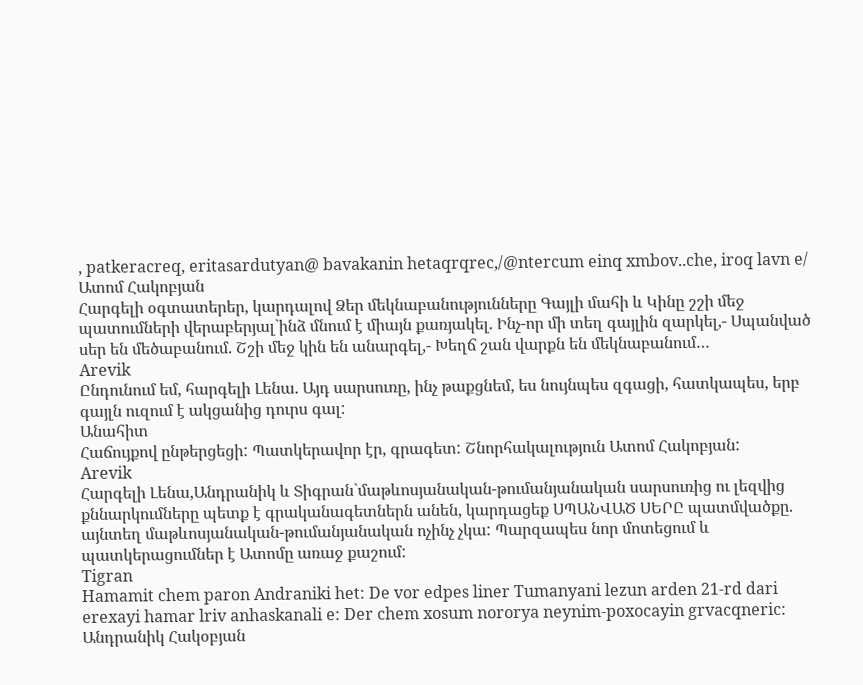, patkeracreq, eritasardutyan@ bavakanin hetaqrqrec,/@ntercum einq xmbov..che, iroq lavn e/
Ատոմ Հակոբյան
Հարգելի օգտատերեր, կարդալով Ձեր մեկնաբանությունները Գայլի մահի և Կինը շշի մեջ պատումների վերաբերյալ`ինձ մնում է միայն քառյակել. Ինչ-որ մի տեղ գայլին զարկել,- Սպանված սեր են մեծաբանում. Շշի մեջ կին են անարգել,- Խեղճ շան վարքն են մեկնաբանում…
Arevik
Ընդունում եմ, հարգելի Լենա. Այդ սարսուռը, ինչ թաքցնեմ, ես նույնպես զգացի, հատկապես, երբ գայլն ուզում է ակցանից դուրս գալ:
Անահիտ
Հաճույքով ընթերցեցի: Պատկերավոր էր, գրագետ: Շնորհակալություն Ատոմ Հակոբյան:
Arevik
Հարգելի Լենա,Անդրանիկ և Տիգրան`մաթևոսյանական-թումանյանական սարսուռից ու լեզվից քննարկումները պետք է գրականագետներն անեն, կարդացեք ՍՊԱՆՎԱԾ ՍԵՐԸ պատմվածքը. այնտեղ մաթևոսյանական-թումանյանական ոչինչ չկա: Պարզապես նոր մոտեցում և պատկերացումներ է Ատոմը առաջ քաշում:
Tigran
Hamamit chem paron Andraniki het: De vor edpes liner Tumanyani lezun arden 21-rd dari erexayi hamar lriv anhaskanali e: Der chem xosum nororya neynim-poxocayin grvacqneric:
Անդրանիկ Հակօբյան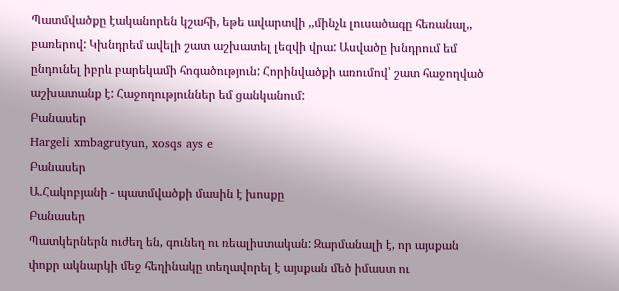Պատմվածքը էականորեն կշահի, եթե ավարտվի ,,մինչև լուսածագը հեռանալ,, բառերով: Կխնդրեմ ավելի շատ աշխատել լեզվի վրա: Ասվածը խնդրում եմ ընդունել իբրև բարեկամի հոգածություն: Հորինվածքի առումով՝ շատ հաջողված աշխատանք է: Հաջողություններ եմ ցանկանում:
Բանասեր
Hargeli xmbagrutyun, xosqs ays e
Բանասեր
Ա.Հակոբյանի - պատմվածքի մասին է խոսքը
Բանասեր
Պատկերներն ուժեղ են, գունեղ ու ռեալիստական: Զարմանալի է, որ այսքան փոքր ակնարկի մեջ հեղինակը տեղավորել է այսքան մեծ իմաստ ու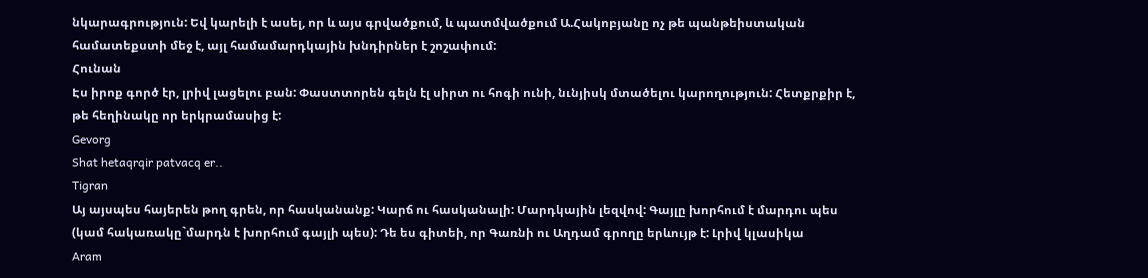նկարագրություն: Եվ կարելի է ասել, որ և այս գրվածքում, և պատմվածքում Ա.Հակոբյանը ոչ թե պանթեիստական համատեքստի մեջ է, այլ համամարդկային խնդիրներ է շոշափում:
Հունան
Էս իրոք գործ էր, լրիվ լացելու բան: Փաստտորեն գելն էլ սիրտ ու հոգի ունի, նւնյիսկ մտածելու կարողություն: Հետքրքիր է, թե հեղինակը որ երկրամասից է:
Gevorg
Shat hetaqrqir patvacq er..
Tigran
Այ այսպես հայերեն թող գրեն, որ հասկանանք: Կարճ ու հասկանալի: Մարդկային լեզվով: Գայլը խորհում է մարդու պես (կամ հակառակը`մարդն է խորհում գայլի պես): Դե ես գիտեի, որ Գառնի ու Աղդամ գրողը երևույթ է: Լրիվ կլասիկա
Aram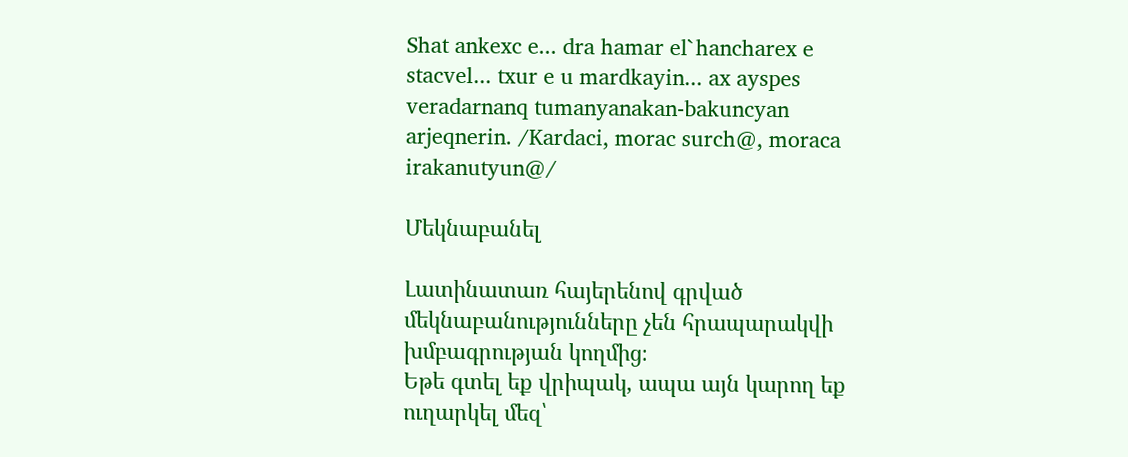Shat ankexc e... dra hamar el`hancharex e stacvel... txur e u mardkayin... ax ayspes veradarnanq tumanyanakan-bakuncyan arjeqnerin. /Kardaci, morac surch@, moraca irakanutyun@/

Մեկնաբանել

Լատինատառ հայերենով գրված մեկնաբանությունները չեն հրապարակվի խմբագրության կողմից։
Եթե գտել եք վրիպակ, ապա այն կարող եք ուղարկել մեզ՝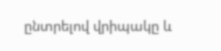ընտրելով վրիպակը և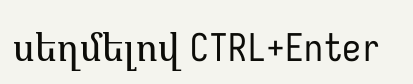սեղմելով CTRL+Enter